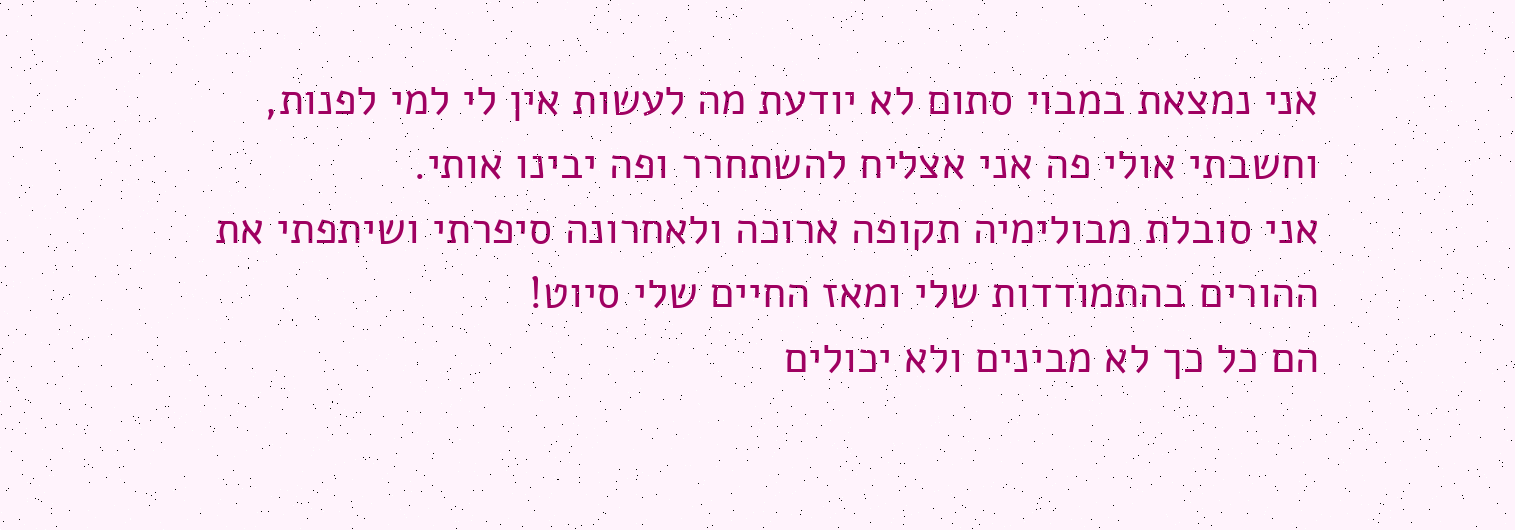אני נמצאת במבוי סתום לא יודעת מה לעשות אין לי למי לפנות, וחשבתי אולי פה אני אצליח להשתחרר ופה יבינו אותי.
אני סובלת מבולימיה תקופה ארוכה ולאחרונה סיפרתי ושיתפתי את ההורים בהתמודדות שלי ומאז החיים שלי סיוט!
הם כל כך לא מבינים ולא יכולים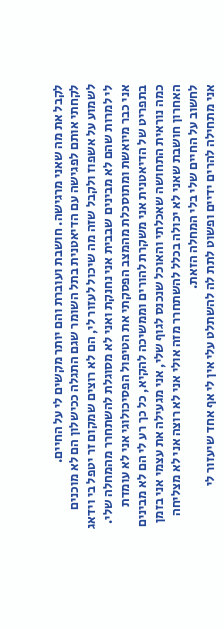לקבל את מה שאני מרגישה. חושבת ועוברת והם יותר מקשים לי על החיים.
לקחתי אותם לפגישה עם הדיאטנית בתל השומר שגם התגלה ככישלון הם לא מוכנים לשמוע על אשפוז ולקבל שזה מה שיכול לעזור לי, הם לא רוצים שמקום זר יטפל בי וידאג לי למרות שהם לא מבינים שבבית אני נחנקת ואני לא מסוגלת להשתחרר מהמחלה שלי.
אני כבר מיואשת ומתוסכלת מהמצב הפסקתי את הטיפול הפסיכולוגי אני לא עומדת בתפריט של הדיאטנית אני משקרת להורים וממשיכה להקיא, כל כך רע לי הם לא מבינים כמה נוראית התחושה שאכלתי והאוכל שנכנס לגוף שלי, אני מגעילה את עצמי אני בזמן האחרון חושבת שאני לא יכולה בכלל להשתחרר מזה אולי אני לא רוצה אני לא מצליחה לחשוב על החיים שלי בלי המחלה הזאת.
אני מתחילה להרים ידיים ופשוט לתת לה להשתלט עלי אין לי אף אחד שיעזור לי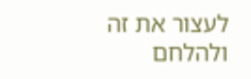לעצור את זה ולהלחם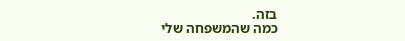בזה.
כמה שהמשפחה שלי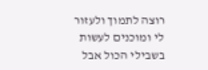רוצה לתמוך ולעזור לי ומוכנים לעשות בשבילי הכול אבל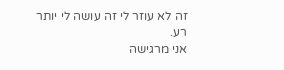זה לא עוזר לי זה עושה לי יותר רע.
אני מרגישה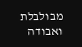מבולבלת ואבודה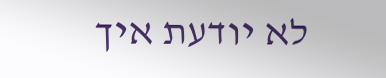לא יודעת איך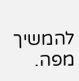להמשיך מפה.